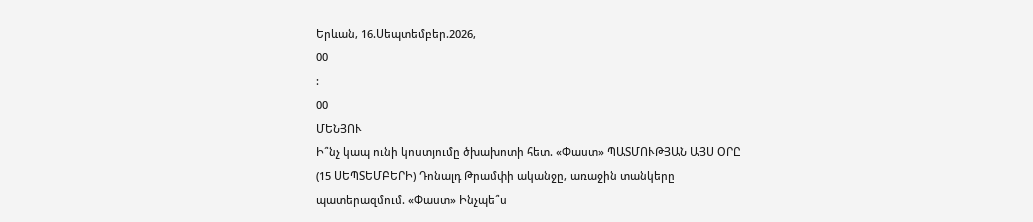Երևան, 16.Սեպտեմբեր.2026,
00
:
00
ՄԵՆՅՈՒ
Ի՞նչ կապ ունի կոստյումը ծխախոտի հետ. «Փաստ» ՊԱՏՄՈՒԹՅԱՆ ԱՅՍ ՕՐԸ (15 ՍԵՊՏԵՄԲԵՐԻ) Դոնալդ Թրամփի ականջը, առաջին տանկերը պատերազմում. «Փաստ» Ինչպե՞ս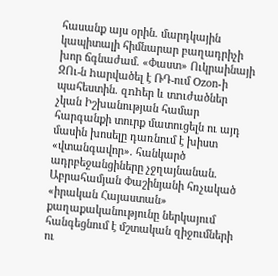հասանք այս օրին. մարդկային կապիտալի հիմնարար բաղադրիչի խոր ճգնաժամ. «Փաստ» Ուկրաինայի ԶՈւ-ն hարվածել է ՌԴ-ում Ozon-ի պահեստին. զnhեր և տnւժածներ չկան Իշխանության համար հարգանքի տուրք մատուցելն ու այդ մասին խոսելը դառնում է խիստ «վտանգավոր». հանկարծ ադրբեջանցիները չջղայնանան․ Աբրահամյան Փաշինյանի հռչակած «իրական Հայաստան» քաղաքականությունը ներկայում հանգեցնում է մշտական զիջումների ու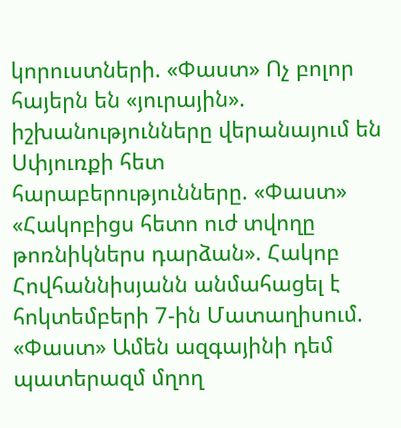կորուստների. «Փաստ» Ոչ բոլոր հայերն են «յուրային». իշխանությունները վերանայում են Սփյուռքի հետ հարաբերությունները. «Փաստ» «Հակոբիցս հետո ուժ տվողը թոռնիկներս դարձան». Հակոբ Հովհաննիսյանն անմահացել է հոկտեմբերի 7-ին Մատաղիսում. «Փաստ» Ամեն ազգայինի դեմ պատերազմ մղող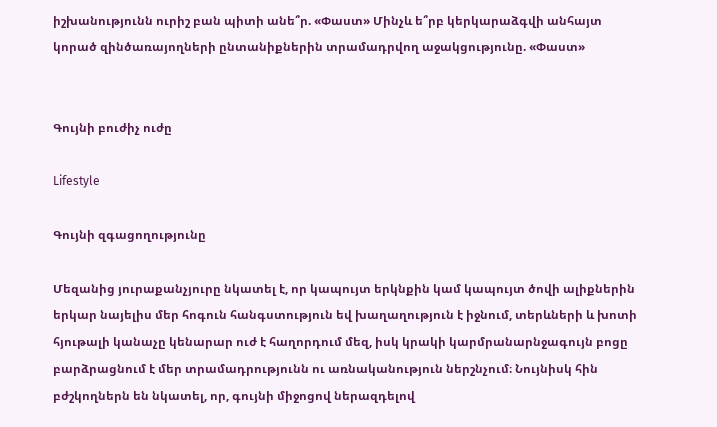իշխանությունն ուրիշ բան պիտի անե՞ր. «Փաստ» Մինչև ե՞րբ կերկարաձգվի անհայտ կորած զինծառայողների ընտանիքներին տրամադրվող աջակցությունը. «Փաստ»


Գույնի բուժիչ ուժը

Lifestyle

Գույնի զգացողությունը

Մեզանից յուրաքանչյուրը նկատել է, որ կապույտ երկնքին կամ կապույտ ծովի ալիքներին երկար նայելիս մեր հոգուն հանգստություն եվ խաղաղություն է իջնում, տերևների և խոտի հյութալի կանաչը կենարար ուժ է հաղորդում մեզ, իսկ կրակի կարմրանարնջագույն բոցը բարձրացնում է մեր տրամադրությունն ու առնականություն ներշնչում։ Նույնիսկ հին բժշկողներն են նկատել, որ, գույնի միջոցով ներազդելով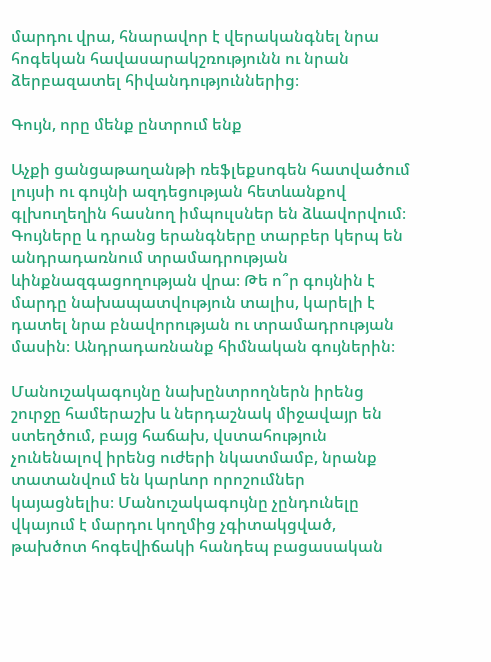մարդու վրա, հնարավոր է վերականգնել նրա հոգեկան հավասարակշռությունն ու նրան ձերբազատել հիվանդություններից։

Գույն, որը մենք ընտրում ենք

Աչքի ցանցաթաղանթի ռեֆլեքսոգեն հատվածում լույսի ու գույնի ազդեցության հետևանքով գլխուղեղին հասնող իմպուլսներ են ձևավորվում։ Գույները և դրանց երանգները տարբեր կերպ են անդրադառնում տրամադրության ևինքնազգացողության վրա։ Թե ո՞ր գույնին է մարդը նախապատվություն տալիս, կարելի է դատել նրա բնավորության ու տրամադրության մասին։ Անդրադառնանք հիմնական գույներին։

Մանուշակագույնը նախընտրողներն իրենց շուրջը համերաշխ և ներդաշնակ միջավայր են ստեղծում, բայց հաճախ, վստահություն չունենալով իրենց ուժերի նկատմամբ, նրանք տատանվում են կարևոր որոշումներ կայացնելիս։ Մանուշակագույնը չընդունելը վկայում է մարդու կողմից չգիտակցված, թախծոտ հոգեվիճակի հանդեպ բացասական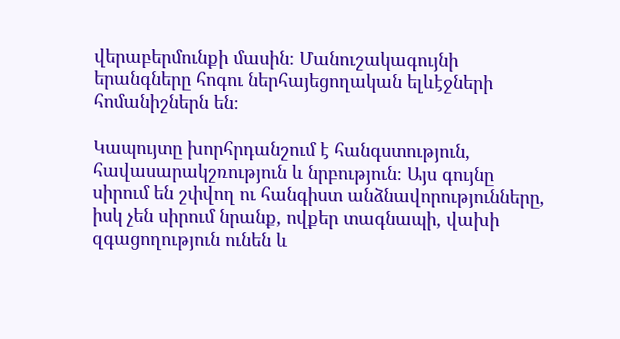վերաբերմունքի մասին։ Մանուշակագույնի երանգները հոգու ներհայեցողական ելևէջների հոմանիշներն են։

Կապույտը խորհրդանշում է հանգստություն, հավասարակշռություն և նրբություն։ Այս գույնը սիրում են շփվող ու հանգիստ անձնավորությունները, իսկ չեն սիրում նրանք, ովքեր տագնապի, վախի զգացողություն ունեն և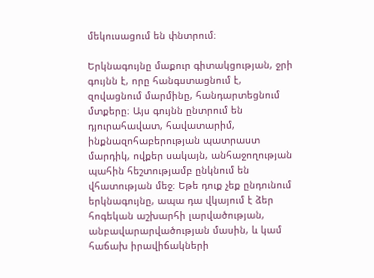մեկուսացում են փնտրում։

Երկնագույնը մաքուր գիտակցության, ջրի գույնն է, որը հանգստացնում է, զովացնում մարմինը, հանդարտեցնում մտքերը։ Այս գույնն ընտրում են դյուրահավատ, հավատարիմ, ինքնազոհաբերության պատրաստ մարդիկ, ովքեր սակայն, անհաջողության պահին հեշտությամբ ընկնում են վհատության մեջ։ Եթե դուք չեք ընդունում երկնագույնը, ապա դա վկայում է ձեր հոգեկան աշխարհի լարվածության, անբավարարվածության մասին, և կամ հաճախ իրավիճակների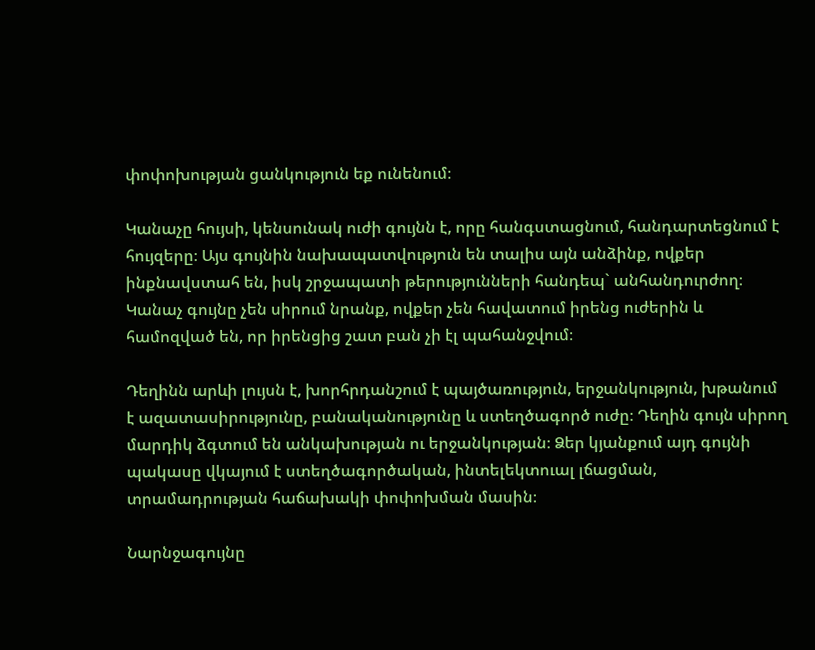փոփոխության ցանկություն եք ունենում։

Կանաչը հույսի, կենսունակ ուժի գույնն է, որը հանգստացնում, հանդարտեցնում է հույզերը։ Այս գույնին նախապատվություն են տալիս այն անձինք, ովքեր ինքնավստահ են, իսկ շրջապատի թերությունների հանդեպ` անհանդուրժող։ Կանաչ գույնը չեն սիրում նրանք, ովքեր չեն հավատում իրենց ուժերին և համոզված են, որ իրենցից շատ բան չի էլ պահանջվում։

Դեղինն արևի լույսն է, խորհրդանշում է պայծառություն, երջանկություն, խթանում է ազատասիրությունը, բանականությունը և ստեղծագործ ուժը։ Դեղին գույն սիրող մարդիկ ձգտում են անկախության ու երջանկության։ Ձեր կյանքում այդ գույնի պակասը վկայում է ստեղծագործական, ինտելեկտուալ լճացման, տրամադրության հաճախակի փոփոխման մասին։

Նարնջագույնը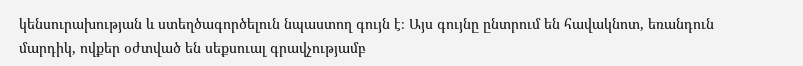կենսուրախության և ստեղծագործելուն նպաստող գույն է։ Այս գույնը ընտրում են հավակնոտ, եռանդուն մարդիկ, ովքեր օժտված են սեքսուալ գրավչությամբ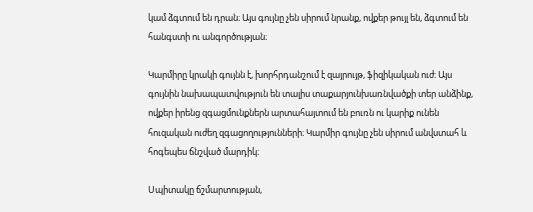կամ ձգտում են դրան։ Այս գույնը չեն սիրում նրանք, ովքեր թույլ են, ձգտում են հանգստի ու անգործության։

Կարմիրը կրակի գույնն է, խորհրդանշում է զայրույթ, ֆիզիկական ուժ։ Այս գույնին նախապատվություն են տալիս տաքարյունխառնվածքի տեր անձինք, ովքեր իրենց զգացմունքներն արտահայտում են բուռն ու կարիք ունեն հուզական ուժեղ զգացողությունների։ Կարմիր գույնը չեն սիրում անվստահ և հոգեպես ճնշված մարդիկ։

Սպիտակը ճշմարտության,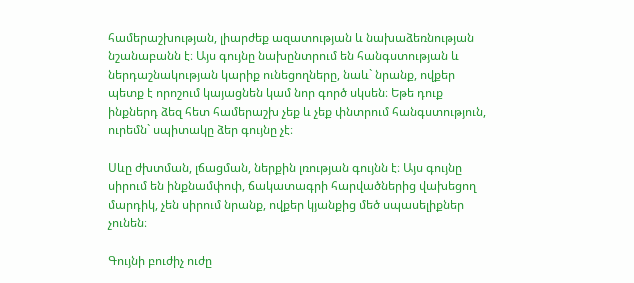համերաշխության, լիարժեք ազատության և նախաձեռնության նշանաբանն է։ Այս գույնը նախընտրում են հանգստության և ներդաշնակության կարիք ունեցողները, նաև` նրանք, ովքեր պետք է որոշում կայացնեն կամ նոր գործ սկսեն։ Եթե դուք ինքներդ ձեզ հետ համերաշխ չեք և չեք փնտրում հանգստություն, ուրեմն` սպիտակը ձեր գույնը չէ։

Սևը ժխտման, լճացման, ներքին լռության գույնն է։ Այս գույնը սիրում են ինքնամփոփ, ճակատագրի հարվածներից վախեցող մարդիկ, չեն սիրում նրանք, ովքեր կյանքից մեծ սպասելիքներ չունեն։

Գույնի բուժիչ ուժը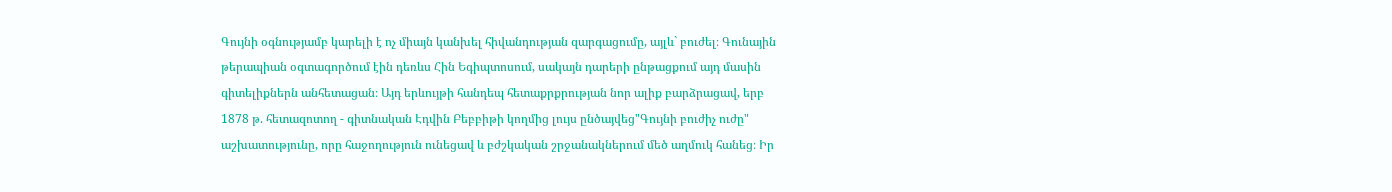Գույնի օգնությամբ կարելի է ոչ միայն կանխել հիվանդության զարգացումը, այլև` բուժել։ Գունային թերապիան օգտագործում էին դեռևս Հին Եգիպտոսում, սակայն դարերի ընթացքում այդ մասին գիտելիքներն անհետացան։ Այդ երևույթի հանդեպ հետաքրքրության նոր ալիք բարձրացավ, երբ 1878 թ. հետազոտող - գիտնական Էդվին Բեբբիթի կողմից լույս ընծայվեց"Գույնի բուժիչ ուժը" աշխատությունը, որը հաջողություն ունեցավ և բժշկական շրջանակներում մեծ աղմուկ հանեց։ Իր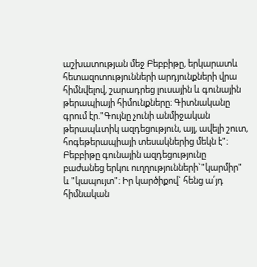աշխատության մեջ Բեբբիթը, երկարատև հետազոտությունների արդյունքների վրա հիմնվելով, շարադրեց լուսային և գունային թերապիայի հիմունքները։ Գիտնականը գրում էր."Գույնը չունի անմիջական թերապևտիկ ազդեցություն, այլ, ավելի շուտ, հոգեթերապիայի տեսակներից մեկն է"։ Բեբբիթը գունային ազդեցությունը բաժանեց երկու ուղղությունների`"կարմիր" և "կապույտ"։ Իր կարծիքով` հենց ա՛յդ հիմնական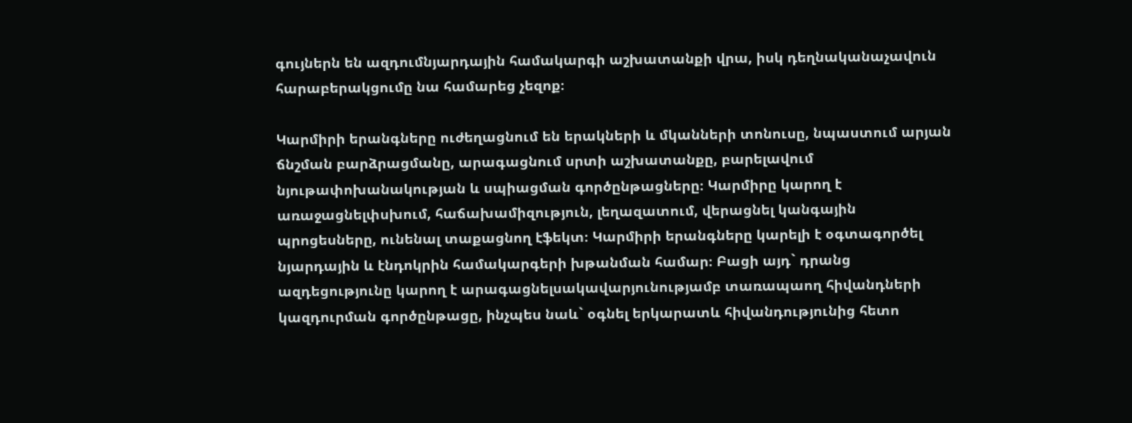գույներն են ազդումնյարդային համակարգի աշխատանքի վրա, իսկ դեղնականաչավուն հարաբերակցումը նա համարեց չեզոք։

Կարմիրի երանգները ուժեղացնում են երակների և մկանների տոնուսը, նպաստում արյան ճնշման բարձրացմանը, արագացնում սրտի աշխատանքը, բարելավում նյութափոխանակության և սպիացման գործընթացները։ Կարմիրը կարող է առաջացնելփսխում, հաճախամիզություն, լեղազատում, վերացնել կանգային պրոցեսները, ունենալ տաքացնող էֆեկտ։ Կարմիրի երանգները կարելի է օգտագործել նյարդային և էնդոկրին համակարգերի խթանման համար։ Բացի այդ` դրանց ազդեցությունը կարող է արագացնելսակավարյունությամբ տառապաող հիվանդների կազդուրման գործընթացը, ինչպես նաև` օգնել երկարատև հիվանդությունից հետո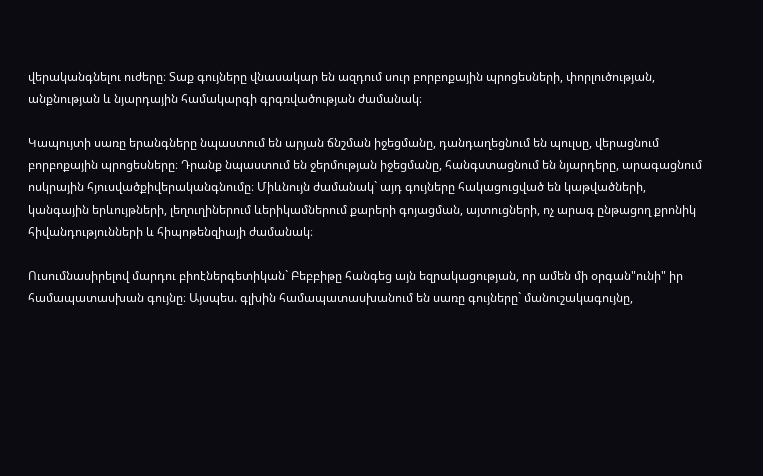վերականգնելու ուժերը։ Տաք գույները վնասակար են ազդում սուր բորբոքային պրոցեսների, փորլուծության, անքնության և նյարդային համակարգի գրգռվածության ժամանակ։

Կապույտի սառը երանգները նպաստում են արյան ճնշման իջեցմանը, դանդաղեցնում են պուլսը, վերացնում բորբոքային պրոցեսները։ Դրանք նպաստում են ջերմության իջեցմանը, հանգստացնում են նյարդերը, արագացնում ոսկրային հյուսվածքիվերականգնումը։ Միևնույն ժամանակ` այդ գույները հակացուցված են կաթվածների, կանգային երևույթների, լեղուղիներում ևերիկամներում քարերի գոյացման, այտուցների, ոչ արագ ընթացող քրոնիկ հիվանդությունների և հիպոթենզիայի ժամանակ։

Ուսումնասիրելով մարդու բիոէներգետիկան` Բեբբիթը հանգեց այն եզրակացության, որ ամեն մի օրգան"ունի" իր համապատասխան գույնը։ Այսպես. գլխին համապատասխանում են սառը գույները` մանուշակագույնը,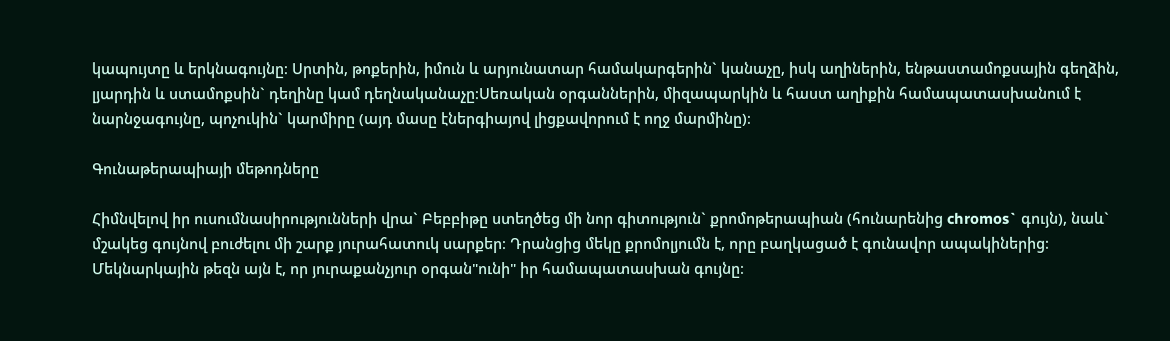կապույտը և երկնագույնը։ Սրտին, թոքերին, իմուն և արյունատար համակարգերին` կանաչը, իսկ աղիներին, ենթաստամոքսային գեղձին, լյարդին և ստամոքսին` դեղինը կամ դեղնականաչը։Սեռական օրգաններին, միզապարկին և հաստ աղիքին համապատասխանում է նարնջագույնը, պոչուկին` կարմիրը (այդ մասը էներգիայով լիցքավորում է ողջ մարմինը)։

Գունաթերապիայի մեթոդները

Հիմնվելով իր ուսումնասիրությունների վրա` Բեբբիթը ստեղծեց մի նոր գիտություն` քրոմոթերապիան (հունարենից chromos` գույն), նաև` մշակեց գույնով բուժելու մի շարք յուրահատուկ սարքեր։ Դրանցից մեկը քրոմոլյումն է, որը բաղկացած է գունավոր ապակիներից։ Մեկնարկային թեզն այն է, որ յուրաքանչյուր օրգան"ունի" իր համապատասխան գույնը։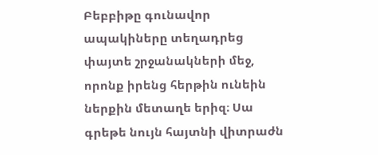Բեբբիթը գունավոր ապակիները տեղադրեց փայտե շրջանակների մեջ, որոնք իրենց հերթին ունեին ներքին մետաղե երիզ։ Սա գրեթե նույն հայտնի վիտրաժն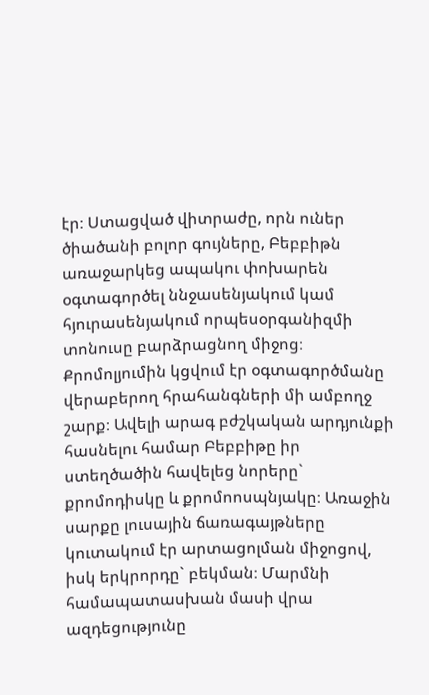էր։ Ստացված վիտրաժը, որն ուներ ծիածանի բոլոր գույները, Բեբբիթն առաջարկեց ապակու փոխարեն օգտագործել ննջասենյակում կամ հյուրասենյակում որպեսօրգանիզմի տոնուսը բարձրացնող միջոց։ Քրոմոլյումին կցվում էր օգտագործմանը վերաբերող հրահանգների մի ամբողջ շարք։ Ավելի արագ բժշկական արդյունքի հասնելու համար Բեբբիթը իր ստեղծածին հավելեց նորերը` քրոմոդիսկը և քրոմոոսպնյակը։ Առաջին սարքը լուսային ճառագայթները կուտակում էր արտացոլման միջոցով, իսկ երկրորդը` բեկման։ Մարմնի համապատասխան մասի վրա ազդեցությունը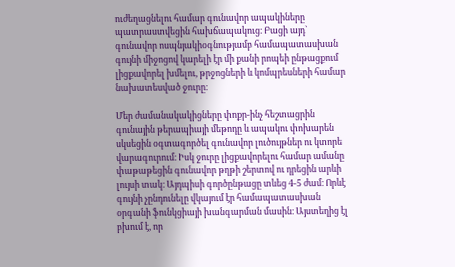ուժեղացնելու համար գունավոր ապակիները պատրաստվեցին հախճապակուց։ Բացի այդ` գունավոր ոսպնյակիօգնությամբ համապատասխան գույնի միջոցով կարելի էր մի քանի րոպեի ընթացքում լիցքավորել խմելու, թրջոցների և կոմպրեսների համար նախատեսված ջուրը։

Մեր ժամանակակիցները փոքր-ինչ հեշտացրին գունային թերապիայի մեթոդը և ապակու փոխարեն սկսեցին օգտագործել գունավոր լուծույթներ ու կտորե վարագուրում։ Իսկ ջուրը լիցքավորելու համար ամանը փաթաթեցին գունավոր թղթի շերտով ու դրեցին արևի լույսի տակ։ Այդպիսի գործընթացը տևեց 4-5 ժամ։ Որևէ գույնի չընդունելը վկայում էր համապատասխան օրգանի ֆունկցիայի խանգարման մասին։ Այստեղից էլ բխում է, որ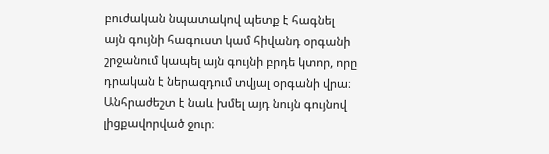բուժական նպատակով պետք է հագնել այն գույնի հագուստ կամ հիվանդ օրգանի շրջանում կապել այն գույնի բրդե կտոր, որը դրական է ներազդում տվյալ օրգանի վրա։ Անհրաժեշտ է նաև խմել այդ նույն գույնով լիցքավորված ջուր։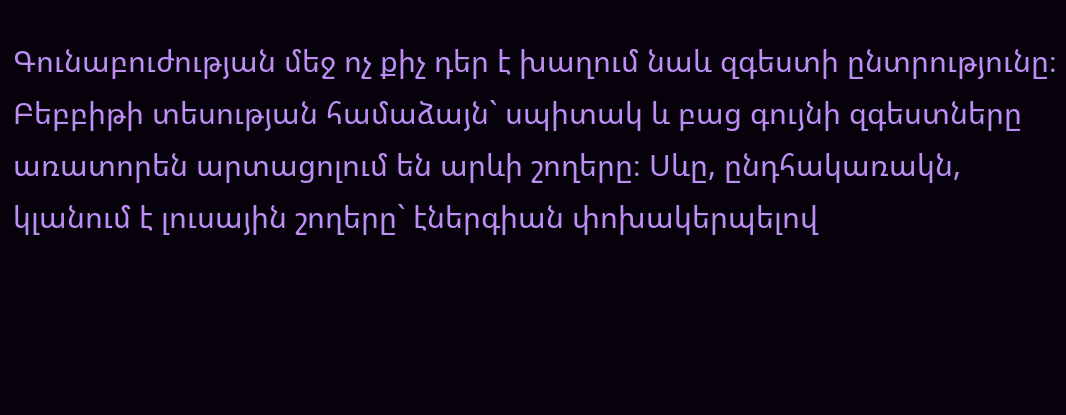Գունաբուժության մեջ ոչ քիչ դեր է խաղում նաև զգեստի ընտրությունը։ Բեբբիթի տեսության համաձայն` սպիտակ և բաց գույնի զգեստները առատորեն արտացոլում են արևի շողերը։ Սևը, ընդհակառակն, կլանում է լուսային շողերը` էներգիան փոխակերպելով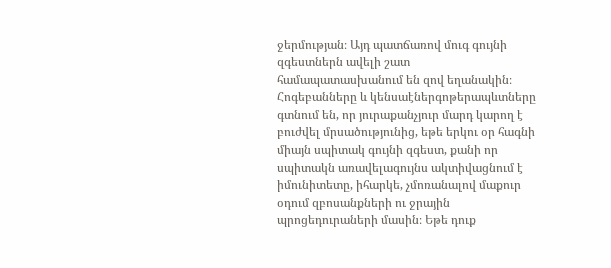ջերմության։ Այդ պատճառով մուգ գույնի զգեստներն ավելի շատ համապատասխանում են զով եղանակին։ Հոգեբանները և կենսաէներգոթերապևտները գտնում են, որ յուրաքանչյուր մարդ կարող է բուժվել մրսածությունից, եթե երկու օր հագնի միայն սպիտակ գույնի զգեստ, քանի որ սպիտակն առավելագույնս ակտիվացնում է իմունիտետը, իհարկե, չմոռանալով մաքուր օդում զբոսանքների ու ջրային պրոցեդուրաների մասին։ Եթե դուք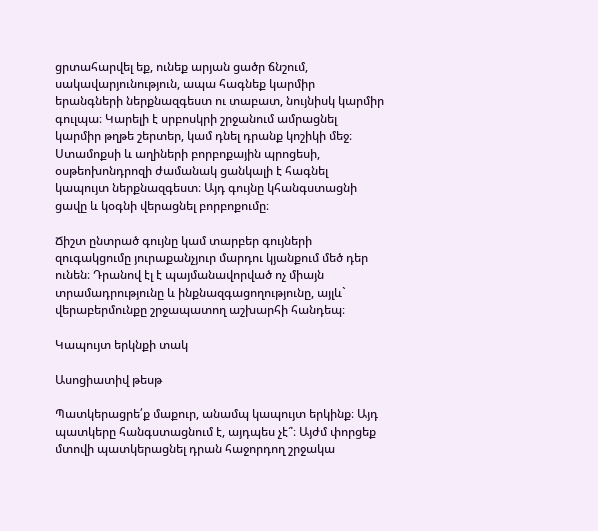ցրտահարվել եք, ունեք արյան ցածր ճնշում, սակավարյունություն, ապա հագնեք կարմիր երանգների ներքնազգեստ ու տաբատ, նույնիսկ կարմիր գուլպա։ Կարելի է սրբոսկրի շրջանում ամրացնել կարմիր թղթե շերտեր, կամ դնել դրանք կոշիկի մեջ։ Ստամոքսի և աղիների բորբոքային պրոցեսի, օսթեոխոնդրոզի ժամանակ ցանկալի է հագնել կապույտ ներքնազգեստ։ Այդ գույնը կհանգստացնի ցավը և կօգնի վերացնել բորբոքումը։

Ճիշտ ընտրած գույնը կամ տարբեր գույների զուգակցումը յուրաքանչյուր մարդու կյանքում մեծ դեր ունեն։ Դրանով էլ է պայմանավորված ոչ միայն տրամադրությունը և ինքնազգացողությունը, այլև` վերաբերմունքը շրջապատող աշխարհի հանդեպ։

Կապույտ երկնքի տակ

Ասոցիատիվ թեսթ

Պատկերացրե՛ք մաքուր, անամպ կապույտ երկինք։ Այդ պատկերը հանգստացնում է, այդպես չէ՞։ Այժմ փորցեք մտովի պատկերացնել դրան հաջորդող շրջակա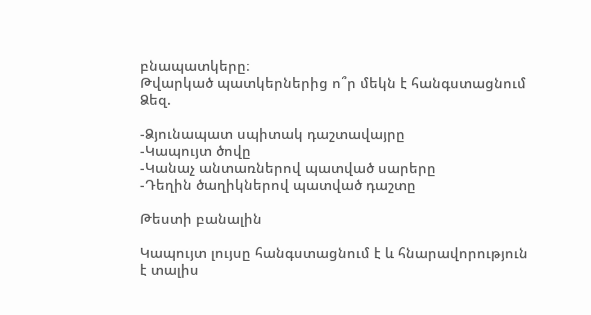բնապատկերը։
Թվարկած պատկերներից ո՞ր մեկն է հանգստացնում Ձեզ.

-Ձյունապատ սպիտակ դաշտավայրը
-Կապույտ ծովը
-Կանաչ անտառներով պատված սարերը
-Դեղին ծաղիկներով պատված դաշտը

Թեստի բանալին

Կապույտ լույսը հանգստացնում է և հնարավորություն է տալիս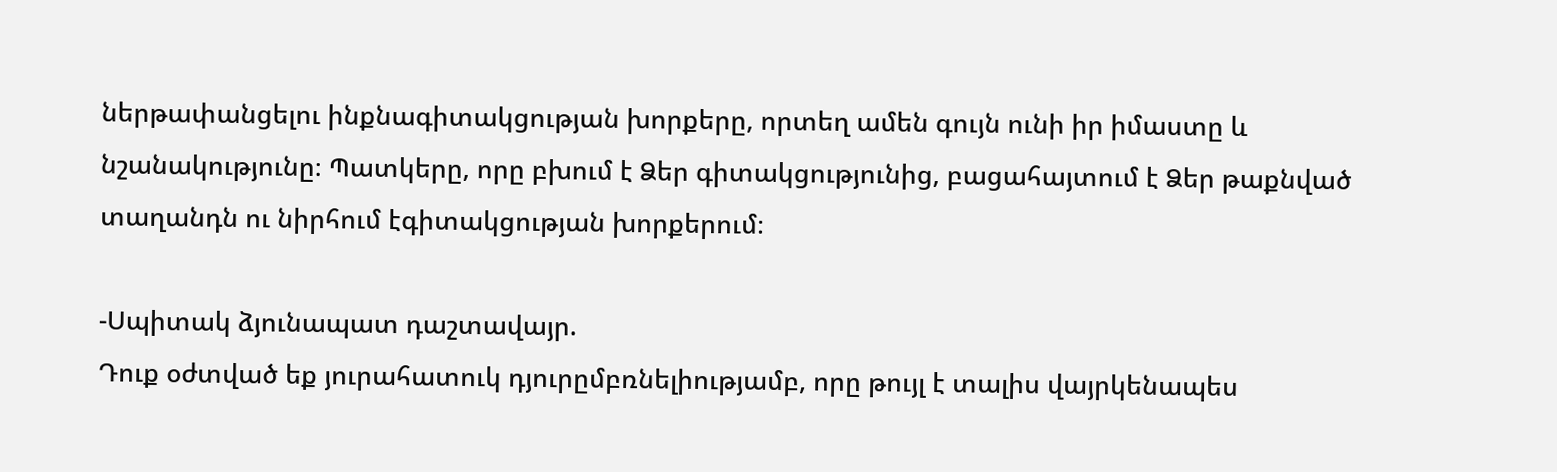ներթափանցելու ինքնագիտակցության խորքերը, որտեղ ամեն գույն ունի իր իմաստը և նշանակությունը։ Պատկերը, որը բխում է Ձեր գիտակցությունից, բացահայտում է Ձեր թաքնված տաղանդն ու նիրհում էգիտակցության խորքերում։

-Սպիտակ ձյունապատ դաշտավայր.
Դուք օժտված եք յուրահատուկ դյուրըմբռնելիությամբ, որը թույլ է տալիս վայրկենապես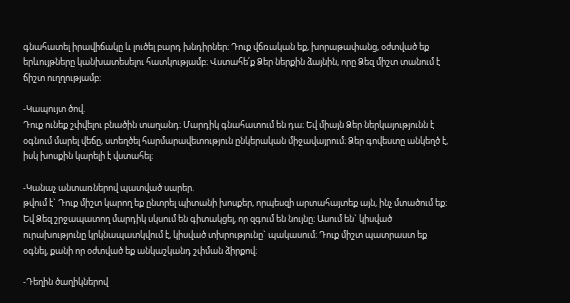գնահատել իրավիճակը և լուծել բարդ խնդիրներ։ Դուք վճռական եք, խորաթափանց, օժտված եք երևույթները կանխատեսելու հատկությամբ։ Վստահե՛ք Ձեր ներքին ձայնին, որը Ձեզ միշտ տանում է ճիշտ ուղղությամբ։

-Կապույտ ծով.
Դուք ունեք շփվելու բնածին տաղանդ։ Մարդիկ գնահատում են դա։ Եվ միայն Ձեր ներկայությունն է օգնում մարել վեճը, ստեղծել հարմարավետություն ընկերական միջավայրում։ Ձեր գովեստը անկեղծ է, իսկ խոսքին կարելի է վստահել։

-Կանաչ անտառներով պատված սարեր.
թվում է` Դուք միշտ կարող եք ընտրել պիտանի խոսքեր, որպեսզի արտահայտեք այն, ինչ մտածում եք։ Եվ Ձեզ շրջապատող մարդիկ սկսում են գիտակցել, որ զգում են նույնը։ Ասում են` կիսված ուրախությունը կրկնապատկվում է, կիսված տխրությունը` պակասում։ Դուք միշտ պատրաստ եք օգնել, քանի որ օժտված եք անկաշկանդ շփման ձիրքով։

-Դեղին ծաղիկներով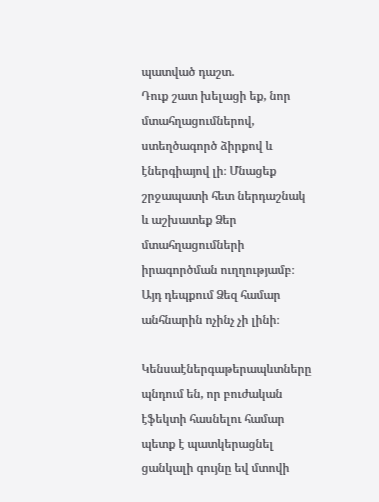պատված դաշտ.
Դուք շատ խելացի եք, նոր մտահղացումներով, ստեղծագործ ձիրքով և էներգիայով լի։ Մնացեք շրջապատի հետ ներդաշնակ և աշխատեք Ձեր մտահղացումների իրագործման ուղղությամբ։ Այդ դեպքում Ձեզ համար անհնարին ոչինչ չի լինի։

Կենսաէներգաթերապևտները պնդում են, որ բուժական էֆեկտի հասնելու համար պետք է պատկերացնել ցանկալի գույնը եվ մտովի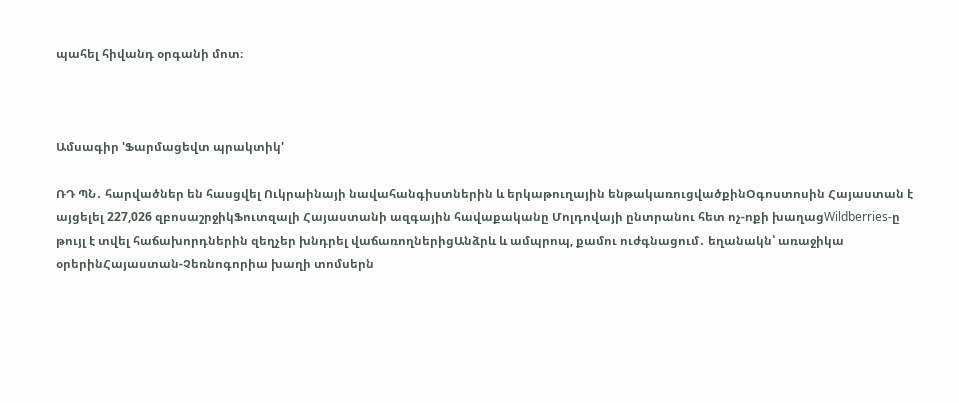պահել հիվանդ օրգանի մոտ։



Ամսագիր 'Ֆարմացեվտ պրակտիկ'

ՌԴ ՊՆ․ հարվածներ են հասցվել Ուկրաինայի նավահանգիստներին և երկաթուղային ենթակառուցվածքինՕգոստոսին Հայաստան է այցելել 227,026 զբոսաշրջիկՖուտզալի Հայաստանի ազգային հավաքականը Մոլդովայի ընտրանու հետ ոչ-ոքի խաղացWildberries-ը թույլ է տվել հաճախորդներին զեղչեր խնդրել վաճառողներիցԱնձրև և ամպրոպ, քամու ուժգնացում․ եղանակն՝ առաջիկա օրերինՀայաստան-Չեռնոգորիա խաղի տոմսերն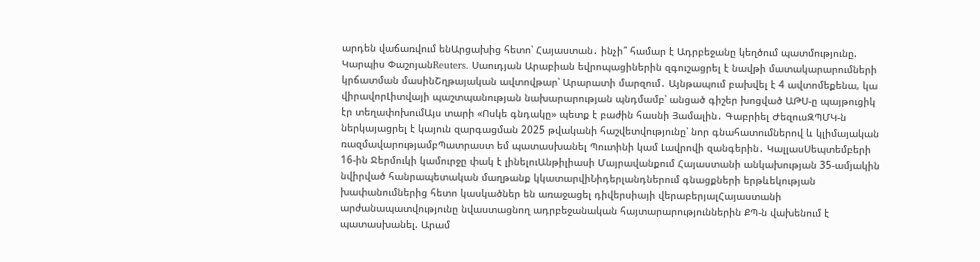արդեն վաճառվում ենԱրցախից հետո՝ Հայաստան․ ինչի՞ համար է Ադրբեջանը կեղծում պատմությունը. Կարպիս ՓաշոյանReuters․ Սաուդյան Արաբիան եվրոպացիներին զգուշացրել է նավթի մատակարարումների կրճատման մասինՇղթայական ավտովթար՝ Արարատի մարզում․ Այնթապում բախվել է 4 ավտոմեքենա, կա վիրավորԼիտվայի պաշտպանության նախարարության պնդմամբ՝ անցած գիշեր խոցված ԱԹՍ-ը պայթուցիկ էր տեղափոխումԱյս տարի «Ոսկե գնդակը» պետք է բաժին հասնի Յամալին․ Գաբրիել ԺեզուսԶՊՄԿ-ն ներկայացրել է կայուն զարգացման 2025 թվականի հաշվետվությունը՝ նոր գնահատումներով և կլիմայական ռազմավարությամբՊատրաստ եմ պատասխանել Պուտինի կամ Լավրովի զանգերին․ ԿալլասՍեպտեմբերի 16-ին Ջերմուկի կամուրջը փակ է լինելուԱնթիլիասի Մայրավանքում Հայաստանի անկախության 35-ամյակին նվիրված հանրապետական մաղթանք կկատարվիՆիդերլանդներում գնացքների երթևեկության խափանումներից հետո կասկածներ են առաջացել դիվերսիայի վերաբերյալՀայաստանի արժանապատվությունը նվաստացնող ադրբեջանական հայտարարություններին ՔՊ-ն վախենում է պատասխանել. Արամ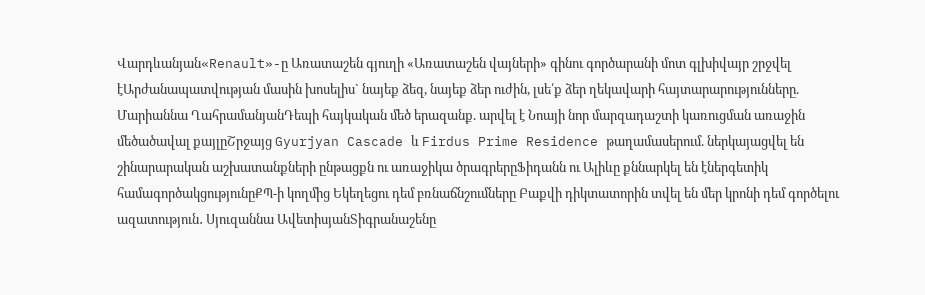Վարդևանյան«Renault»-ը Առատաշեն գյուղի «Առատաշեն վայների» գինու գործարանի մոտ գլխիվայր շրջվել էԱրժանապատվության մասին խոսելիս` նայեք ձեզ, նայեք ձեր ուժին, լսե՛ք ձեր ղեկավարի հայտարարությունները. Մարիաննա ՂահրամանյանԴեպի հայկական մեծ երազանք. արվել է Նոայի նոր մարզադաշտի կառուցման առաջին մեծածավալ քայլըՇրջայց Gyurjyan Cascade և Firdus Prime Residence թաղամասերում. ներկայացվել են շինարարական աշխատանքների ընթացքն ու առաջիկա ծրագրերըՖիդանն ու Ալիևը քննարկել են էներգետիկ համագործակցությունըՔՊ-ի կողմից Եկեղեցու դեմ բռնաճնշումները Բաքվի դիկտատորին տվել են մեր կրոնի դեմ գործելու ազատություն․ Սյուզաննա ԱվետիսյանՏիգրանաշենը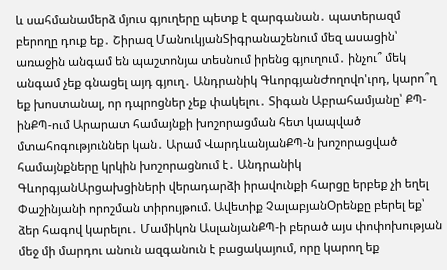և սահմանամերձ մյուս գյուղերը պետք է զարգանան․ պատերազմ բերողը դուք եք․ Շիրազ ՄանուկյանՏիգրանաշենում մեզ ասացին՝ առաջին անգամ են պաշտոնյա տեսնում իրենց գյուղում․ ինչու՞ մեկ անգամ չեք գնացել այդ գյուղ․ Անդրանիկ ԳևորգյանԺողովո'ւրդ, կարո՞ղ եք խոստանալ, որ դպրոցներ չեք փակելու․ Տիգան Աբրահամյանը՝ ՔՊ-ինՔՊ-ում Արարատ համայնքի խոշորացման հետ կապված մտահոգություններ կան․ Արամ ՎարդևանյանՔՊ-ն խոշորացված համայնքները կրկին խոշորացնում է․ Անդրանիկ ԳևորգյանԱրցախցիների վերադարձի իրավունքի հարցը երբեք չի եղել Փաշինյանի որոշման տիրույթում. Ավետիք ՉալաբյանՕրենքը բերել եք՝ ձեր հագով կարելու․ Մամիկոն ԱսլանյանՔՊ-ի բերած այս փոփոխության մեջ մի մարդու անուն ազգանուն է բացակայում, որը կարող եք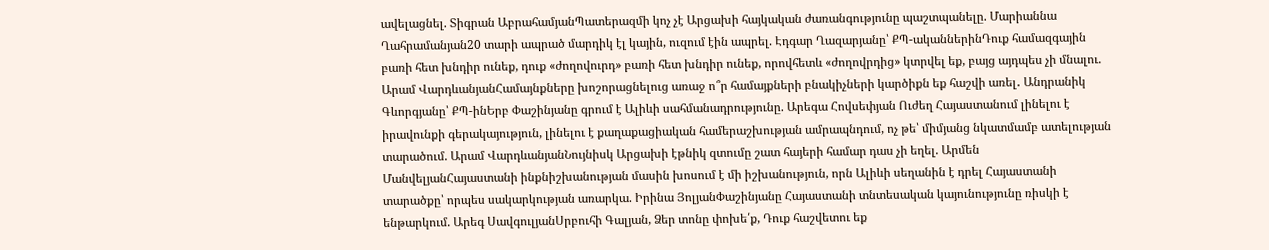ավելացնել. Տիգրան ԱբրահամյանՊատերազմի կոչ չէ Արցախի հայկական ժառանգությունը պաշտպանելը. Մարիաննա Ղահրամանյան20 տարի ապրած մարդիկ էլ կային, ուզում էին ապրել. Էդգար Ղազարյանը՝ ՔՊ-ականներինԴուք համազգային բառի հետ խնդիր ունեք, դուք «ժողովուրդ» բառի հետ խնդիր ունեք, որովհետև «ժողովրդից» կտրվել եք, բայց այդպես չի մնալու. Արամ ՎարդևանյանՀամայնքները խոշորացնելուց առաջ ո՞ր համայքների բնակիչների կարծիքն եք հաշվի առել․ Անդրանիկ Գևորգյանը՝ ՔՊ-ինԵրբ Փաշինյանը գրում է Ալիևի սահմանադրությունը. Արեգա Հովսեփյան Ուժեղ Հայաստանում լինելու է իրավունքի գերակայություն, լինելու է քաղաքացիական համերաշխության ամրապնդում, ոչ թե՝ միմյանց նկատմամբ ատելության տարածում. Արամ ՎարդևանյանՆույնիսկ Արցախի էթնիկ զտումը շատ հայերի համար դաս չի եղել. Արմեն ՄանվելյանՀայաստանի ինքնիշխանության մասին խոսում է մի իշխանություն, որն Ալիևի սեղանին է դրել Հայաստանի տարածքը՝ որպես սակարկության առարկա. Իրինա ՅոլյանՓաշինյանը Հայաստանի տնտեսական կայունությունը ռիսկի է ենթարկում. Արեգ ՍավգուլյանՍրբուհի Գալյան, Ձեր տոնը փոխե՛ք, Դուք հաշվետու եք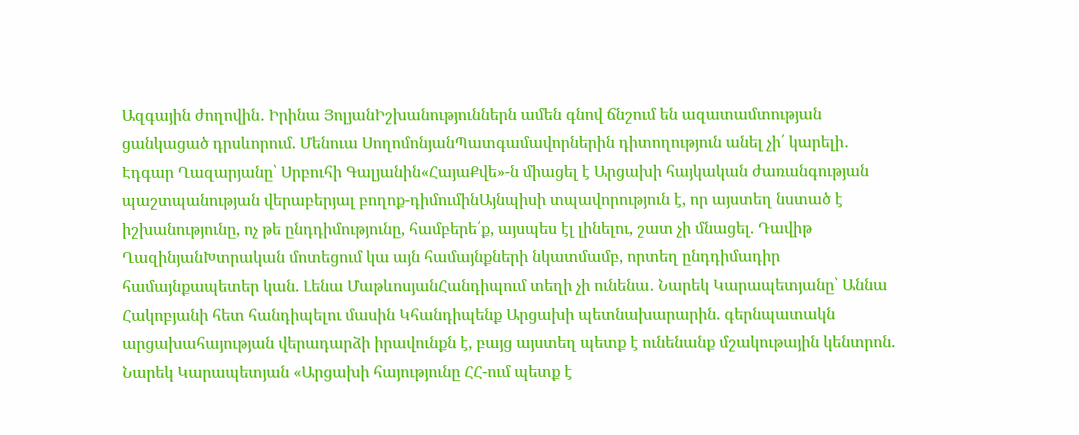Ազգային ժողովին․ Իրինա ՅոլյանԻշխանություններն ամեն գնով ճնշում են ազատամտության ցանկացած դրսևորում. Մենուա ՍողոմոնյանՊատգամավորներին դիտողություն անել չի՛ կարելի․ Էդգար Ղազարյանը՝ Սրբուհի Գալյանին«ՀայաՔվե»-ն միացել է Արցախի հայկական ժառանգության պաշտպանության վերաբերյալ բողոք-դիմումինԱյնպիսի տպավորություն է, որ այստեղ նստած է իշխանությունը, ոչ թե ընդդիմությունը, համբերե՛ք, այսպես էլ լինելու, շատ չի մնացել. Դավիթ ՂազինյանԽտրական մոտեցում կա այն համայնքների նկատմամբ, որտեղ ընդդիմադիր համայնքապետեր կան. Լենա ՄաթևոսյանՀանդիպում տեղի չի ունենա․ Նարեկ Կարապետյանը՝ Աննա Հակոբյանի հետ հանդիպելու մասին Կհանդիպենք Արցախի պետնախարարին. գերնպատակն արցախահայության վերադարձի իրավունքն է, բայց այստեղ պետք է ունենանք մշակութային կենտրոն. Նարեկ Կարապետյան «Արցախի հայությունը ՀՀ-ում պետք է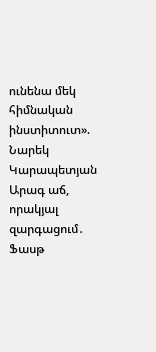ունենա մեկ հիմնական ինստիտուտ». Նարեկ Կարապետյան Արագ աճ, որակյալ զարգացում․ Ֆասթ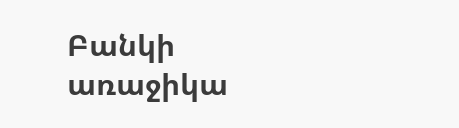Բանկի առաջիկա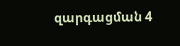զարգացման 4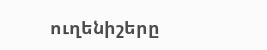ուղենիշերը